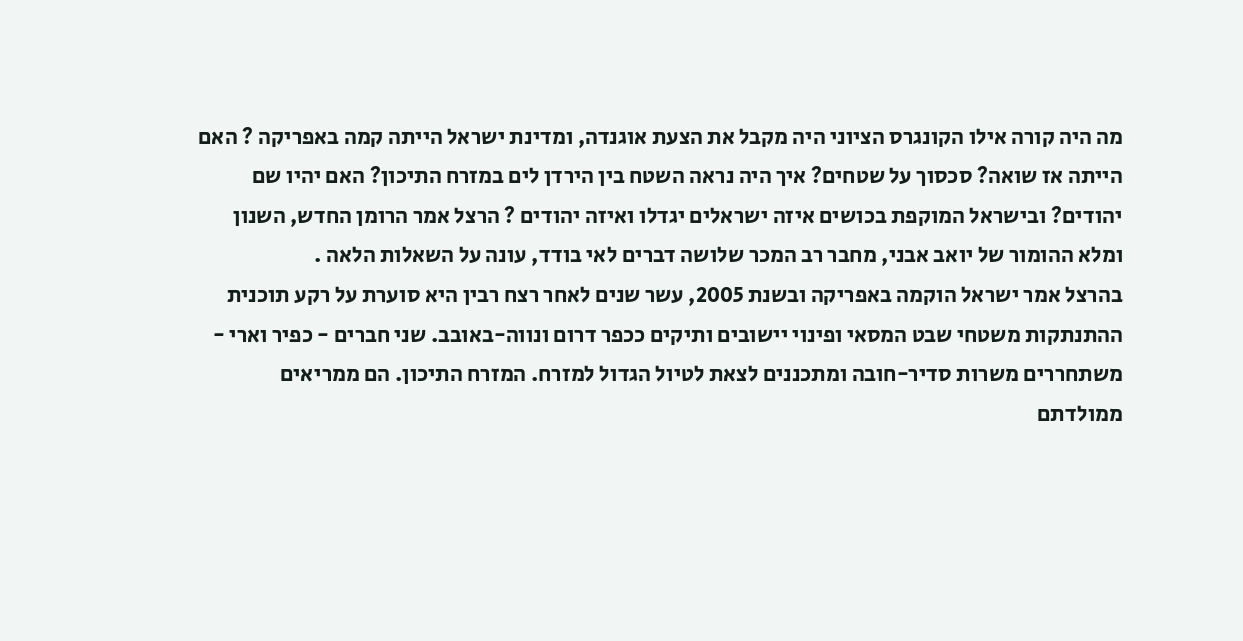מה היה קורה אילו הקונגרס הציוני היה מקבל את הצעת אוגנדה, ומדינת ישראל הייתה קמה באפריקה ? האם הייתה אז שואה? סכסוך על שטחים? איך היה נראה השטח בין הירדן לים במזרח התיכון? האם יהיו שם יהודים? ובישראל המוקפת בכושים איזה ישראלים יגדלו ואיזה יהודים ? הרצל אמר הרומן החדש, השנון ומלא ההומור של יואב אבני, מחבר רב המכר שלושה דברים לאי בודד, עונה על השאלות הלאה .
בהרצל אמר ישראל הוקמה באפריקה ובשנת 2005, עשר שנים לאחר רצח רבין היא סוערת על רקע תוכנית ההתנתקות משטחי שבט המסאי ופינוי יישובים ותיקים ככפר דרום ונווה-באובב. שני חברים - כפיר וארי - משתחררים משרות סדיר-חובה ומתכננים לצאת לטיול הגדול למזרח. המזרח התיכון. הם ממריאים ממולדתם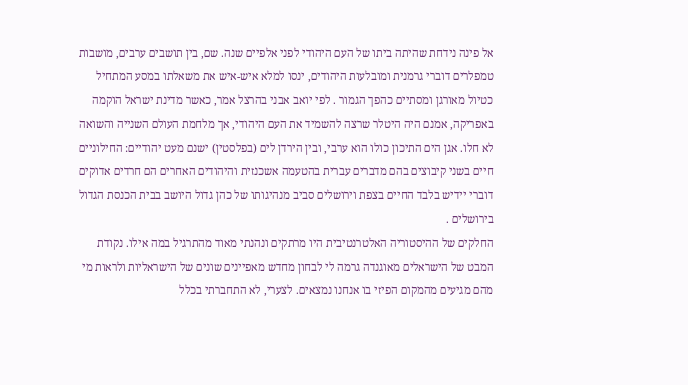אל פינה נידחת שהיתה ביתו של העם היהודי לפני אלפיים שנה. שם, בין תושבים ערבים, מושבות טמפלרים דוברי גרמנית ומובלעות היהודים, ינסו למלא איש-איש את משאלתו במסע המתחיל כטיול מאורגן ומסתיים כהפך הגמור . לפי יואב אבני בהרצל אמר, כאשר מדינת ישראל הוקמה באפריקה, אמנם היה היטלר שרצה להשמיד את העם היהודי, אך מלחמת העולם השנייה והשואה לא חלו. אגן הים התיכון כולו הוא ערבי, ובין הירדן לים (בפלסטין) ישנם מעט יהודיים: החילוניים חיים בשני קיבוצים בהם מדברים עברית בהטעמה אשכנזית והיהודים האחרים הם חרדים אדוקים דוברי יידיש בלבד החיים בצפת וירושלים סביב מנהיגותו של כהן גדול היושב בבית הכנסת הגדול בירושלים .
החלקים של ההיסטוריה האלטרנטיבית היו מרתקים ונהנתי מאוד מהתרגיל במה אילו. נקודת המבט של הישראלים מאוגנדה גרמה לי לבחון מחדש מאפיינים שונים של הישראליות ולראות מי מהם מגיעים מהמקום הפיזי בו אנחנו נמצאים. לצערי, לא התחברתי בכלל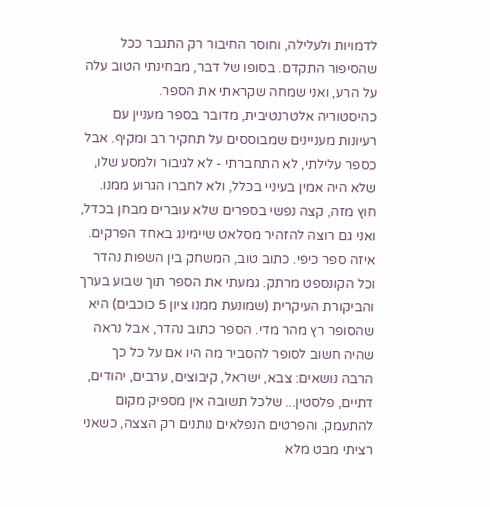לדמויות ולעלילה, וחוסר החיבור רק התגבר ככל שהסיפור התקדם. בסופו של דבר, מבחינתי הטוב עלה על הרע, ואני שמחה שקראתי את הספר.
כהיסטוריה אלטרנטיבית, מדובר בספר מעניין עם רעיונות מעניינים שמבוססים על תחקיר רב ומקיף. אבל כספר עלילתי, לא התחברתי - לא לגיבור ולמסע שלו, שלא היה אמין בעיניי בכלל, ולא לחברו הגרוע ממנו. חוץ מזה, קצה נפשי בספרים שלא עוברים מבחן בכדל, ואני גם רוצה להזהיר מסלאט שיימינג באחד הפרקים.
איזה ספר כיפי. כתוב טוב, המשחק בין השפות נהדר וכל הקונספט מרתק. גמעתי את הספר תוך שבוע בערך והביקורת העיקרית (שמונעת ממנו ציון 5 כוכבים) היא שהסופר רץ מהר מדי. הספר כתוב נהדר, אבל נראה שהיה חשוב לסופר להסביר מה היו אם על כל כך הרבה נושאים: צבא, ישראל, קיבוצים, ערבים, יהודים, דתיים, פלסטין... שלכל תשובה אין מספיק מקום להתעמק. והפרטים הנפלאים נותנים רק הצצה, כשאני רציתי מבט מלא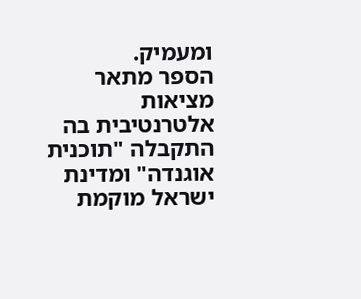ומעמיק.
הספר מתאר מציאות אלטרנטיבית בה התקבלה "תוכנית אוגנדה" ומדינת ישראל מוקמת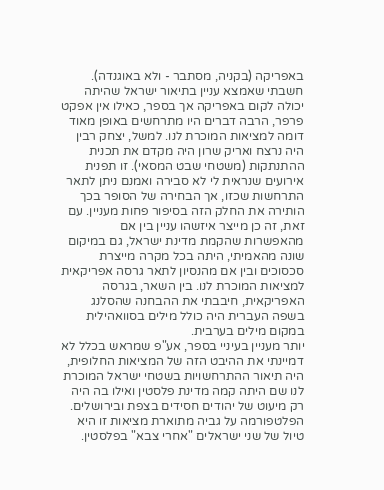באפריקה (בקניה, מסתבר - ולא באוגנדה).
חשבתי שאמצא עניין בתיאור ישראל שהיתה יכולה לקום באפריקה אך בספר, כאילו אין אפקט פרפר, הרבה דברים היו מתרחשים באופן מאוד דומה למציאות המוכרת לנו. למשל, יצחק רבין היה נרצח ואריק שרון היה מקדם את תכנית ההתנתקות (משטחי שבט המסאי). זו תפנית אירועים שנראית לי לא סבירה ואמנם ניתן לתאר התרחשות שכזו, אך הבחירה של הסופר בכך הותירה את החלק הזה בסיפור פחות מעניין. עם זאת, זה כן מייצר איזשהו עניין בין אם מהאפשרות שהקמת מדינת ישראל, גם במיקום שונה מהאמיתי, היתה בכל מקרה מייצרת סכסוכים ובין אם מהנסיון לתאר גרסה אפריקאית למציאות המוכרת לנו. בין השאר, בגרסה האפריקאית, חיבבתי את ההבחנה שהסלנג בשפה העברית היה כולל מילים בסוואהילית במקום מילים בערבית.
יותר מעניין בעיניי בספר, אע"פ שמראש בכלל לא דמיינתי את ההיבט הזה של המציאות החלופית, היה תיאור ההתרחשויות בשטחי ישראל המוכרת לנו שם היתה קמה מדינת פלסטין ואילו בה היה רק מיעוט של יהודים חסידים בצפת ובירושלים. הפלטפורמה על גביה מתוארת מציאות זו היא טיול של שני ישראלים "אחרי צבא" בפלסטין.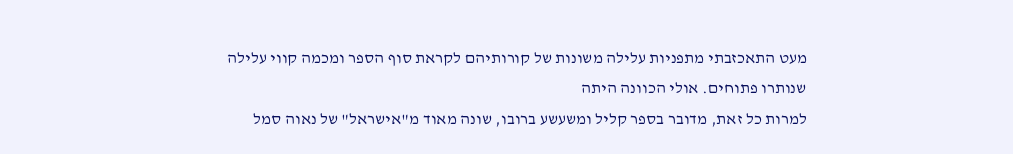מעט התאכזבתי מתפניות עלילה משונות של קורותיהם לקראת סוף הספר ומכמה קווי עלילה שנותרו פתוחים. אולי הכוונה היתה
למרות כל זאת, מדובר בספר קליל ומשעשע ברובו, שונה מאוד מ"אישראל" של נאוה סמל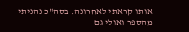אותו קראתי לאחרונה. בסה"כ נהניתי מהספר ואולי גם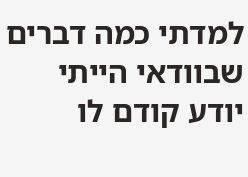למדתי כמה דברים שבוודאי הייתי יודע קודם לו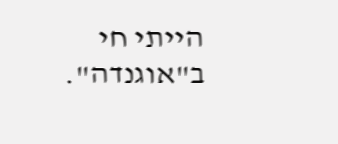הייתי חי ב"אוגנדה".